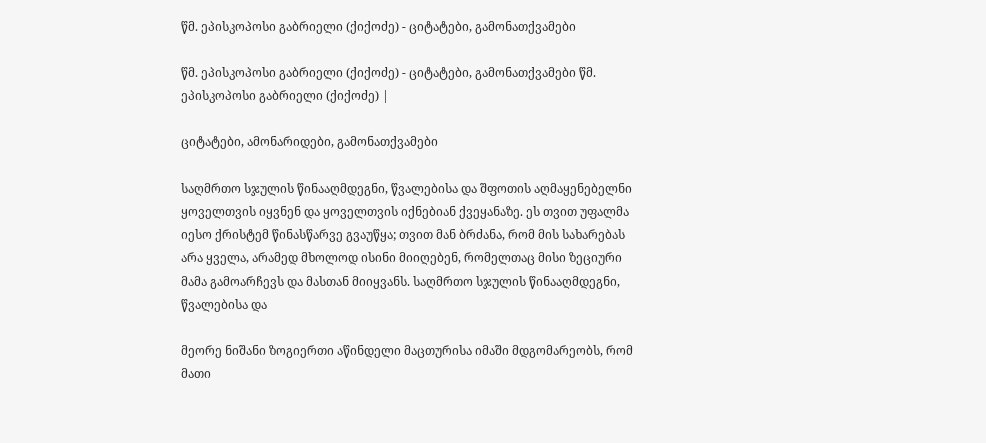წმ. ეპისკოპოსი გაბრიელი (ქიქოძე) - ციტატები, გამონათქვამები

წმ. ეპისკოპოსი გაბრიელი (ქიქოძე) - ციტატები, გამონათქვამები წმ. ეპისკოპოსი გაბრიელი (ქიქოძე) |

ციტატები, ამონარიდები, გამონათქვამები

საღმრთო სჯულის წინააღმდეგნი, წვალებისა და შფოთის აღმაყენებელნი ყოველთვის იყვნენ და ყოველთვის იქნებიან ქვეყანაზე. ეს თვით უფალმა იესო ქრისტემ წინასწარვე გვაუწყა; თვით მან ბრძანა, რომ მის სახარებას არა ყველა, არამედ მხოლოდ ისინი მიიღებენ, რომელთაც მისი ზეციური მამა გამოარჩევს და მასთან მიიყვანს. საღმრთო სჯულის წინააღმდეგნი, წვალებისა და

მეორე ნიშანი ზოგიერთი აწინდელი მაცთურისა იმაში მდგომარეობს, რომ მათი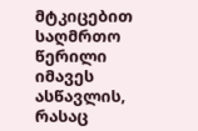მტკიცებით საღმრთო წერილი იმავეს ასწავლის, რასაც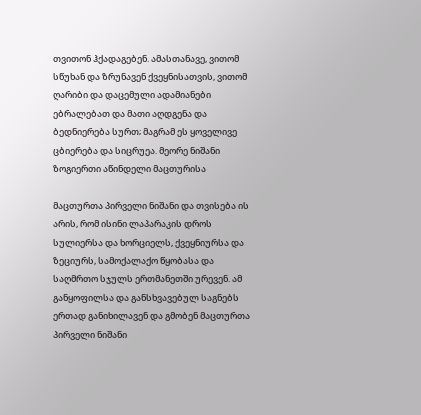თვითონ ჰქადაგებენ. ამასთანავე, ვითომ სწუხან და ზრუნავენ ქვეყნისათვის, ვითომ ღარიბი და დაცემული ადამიანები ებრალებათ და მათი აღდგენა და ბედნიერება სურთ; მაგრამ ეს ყოველივე ცბიერება და სიცრუეა. მეორე ნიშანი ზოგიერთი აწინდელი მაცთურისა

მაცთურთა პირველი ნიშანი და თვისება ის არის, რომ ისინი ლაპარაკის დროს სულიერსა და ხორციელს, ქვეყნიურსა და ზეციურს, სამოქალაქო წყობასა და საღმრთო სჯულს ერთმანეთში ურევენ. ამ განყოფილსა და განსხვავებულ საგნებს ერთად განიხილავენ და გმობენ მაცთურთა პირველი ნიშანი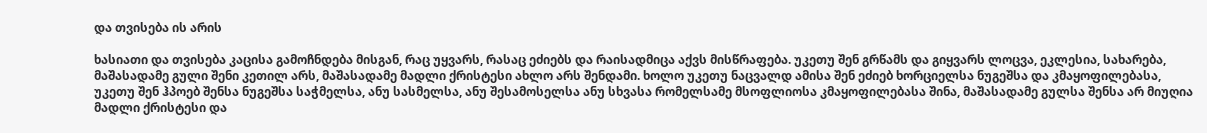და თვისება ის არის

ხასიათი და თვისება კაცისა გამოჩნდება მისგან, რაც უყვარს, რასაც ეძიებს და რაისადმიცა აქვს მისწრაფება. უკეთუ შენ გრწამს და გიყვარს ლოცვა, ეკლესია, სახარება, მაშასადამე გული შენი კეთილ არს, მაშასადამე მადლი ქრისტესი ახლო არს შენდამი. ხოლო უკეთუ ნაცვალდ ამისა შენ ეძიებ ხორციელსა ნუგეშსა და კმაყოფილებასა, უკეთუ შენ ჰპოებ შენსა ნუგეშსა საჭმელსა, ანუ სასმელსა, ანუ შესამოსელსა ანუ სხვასა რომელსამე მსოფლიოსა კმაყოფილებასა შინა, მაშასადამე გულსა შენსა არ მიუღია მადლი ქრისტესი და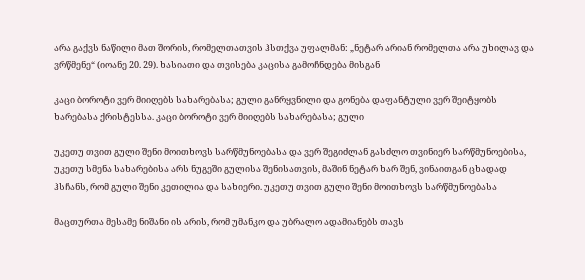არა გაქვს ნაწილი მათ შორის, რომელთათვის ჰსთქვა უფალმან: „ნეტარ არიან რომელთა არა უხილავ და ვრწმენე“ (იოანე 20. 29). ხასიათი და თვისება კაცისა გამოჩნდება მისგან

კაცი ბოროტი ვერ მიიღებს სახარებასა; გული განრყვნილი და გონება დაფანტული ვერ შეიტყობს ხარებასა ქრისტესსა. კაცი ბოროტი ვერ მიიღებს სახარებასა; გული

უკეთუ თვით გული შენი მოითხოვს სარწმუნოებასა და ვერ შეგიძლან გასძლო თვინიერ სარწმუნოებისა, უკეთუ სმენა სახარებისა არს ნუგეში გულისა შენისათვის, მაშინ ნეტარ ხარ შენ, ვინაითგან ცხადად ჰსჩანს, რომ გული შენი კეთილია და სახიერი. უკეთუ თვით გული შენი მოითხოვს სარწმუნოებასა

მაცთურთა მესამე ნიშანი ის არის, რომ უმანკო და უბრალო ადამიანებს თავს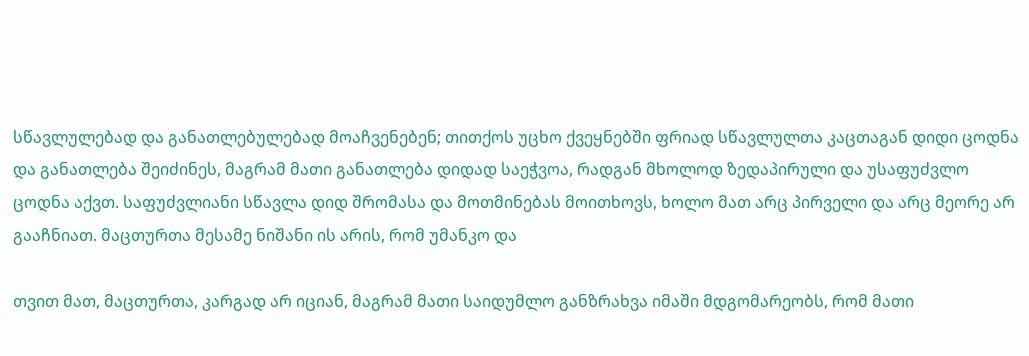სწავლულებად და განათლებულებად მოაჩვენებენ; თითქოს უცხო ქვეყნებში ფრიად სწავლულთა კაცთაგან დიდი ცოდნა და განათლება შეიძინეს, მაგრამ მათი განათლება დიდად საეჭვოა, რადგან მხოლოდ ზედაპირული და უსაფუძვლო ცოდნა აქვთ. საფუძვლიანი სწავლა დიდ შრომასა და მოთმინებას მოითხოვს, ხოლო მათ არც პირველი და არც მეორე არ გააჩნიათ. მაცთურთა მესამე ნიშანი ის არის, რომ უმანკო და

თვით მათ, მაცთურთა, კარგად არ იციან, მაგრამ მათი საიდუმლო განზრახვა იმაში მდგომარეობს, რომ მათი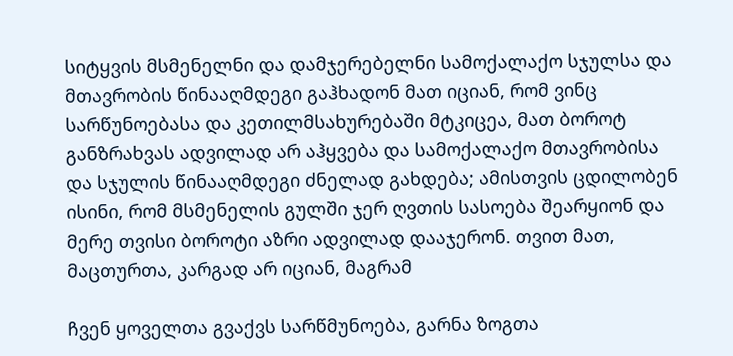სიტყვის მსმენელნი და დამჯერებელნი სამოქალაქო სჯულსა და მთავრობის წინააღმდეგი გაჰხადონ მათ იციან, რომ ვინც სარწუნოებასა და კეთილმსახურებაში მტკიცეა, მათ ბოროტ განზრახვას ადვილად არ აჰყვება და სამოქალაქო მთავრობისა და სჯულის წინააღმდეგი ძნელად გახდება; ამისთვის ცდილობენ ისინი, რომ მსმენელის გულში ჯერ ღვთის სასოება შეარყიონ და მერე თვისი ბოროტი აზრი ადვილად დააჯერონ. თვით მათ, მაცთურთა, კარგად არ იციან, მაგრამ

ჩვენ ყოველთა გვაქვს სარწმუნოება, გარნა ზოგთა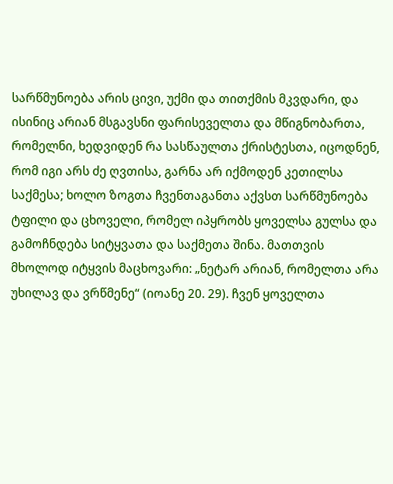სარწმუნოება არის ცივი, უქმი და თითქმის მკვდარი, და ისინიც არიან მსგავსნი ფარისეველთა და მწიგნობართა, რომელნი, ხედვიდენ რა სასწაულთა ქრისტესთა, იცოდნენ, რომ იგი არს ძე ღვთისა, გარნა არ იქმოდენ კეთილსა საქმესა; ხოლო ზოგთა ჩვენთაგანთა აქვსთ სარწმუნოება ტფილი და ცხოველი, რომელ იპყრობს ყოველსა გულსა და გამოჩნდება სიტყვათა და საქმეთა შინა. მათთვის მხოლოდ იტყვის მაცხოვარი: „ნეტარ არიან, რომელთა არა უხილავ და ვრწმენე“ (იოანე 20. 29). ჩვენ ყოველთა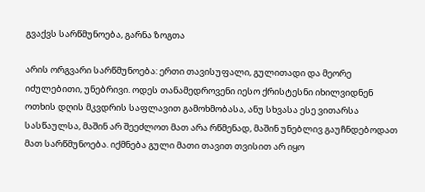გვაქვს სარწმუნოება, გარნა ზოგთა

არის ორგვარი სარწმუნოება: ერთი თავისუფალი, გულითადი და მეორე იძულებითი, უნებრივი. ოდეს თანამედროვენი იესო ქრისტესნი იხილვიდნენ ოთხის დღის მკვდრის საფლავით გამოხმობასა, ანუ სხვასა ესე ვითარსა სასწაულსა, მაშინ არ შეეძლოთ მათ არა რწმენად, მაშინ უნებლივ გაუჩნდებოდათ მათ სარწმუნოება. იქმნება გული მათი თავით თვისით არ იყო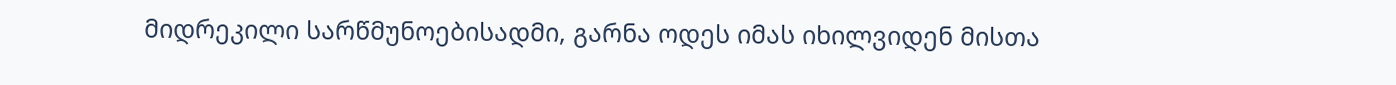მიდრეკილი სარწმუნოებისადმი, გარნა ოდეს იმას იხილვიდენ მისთა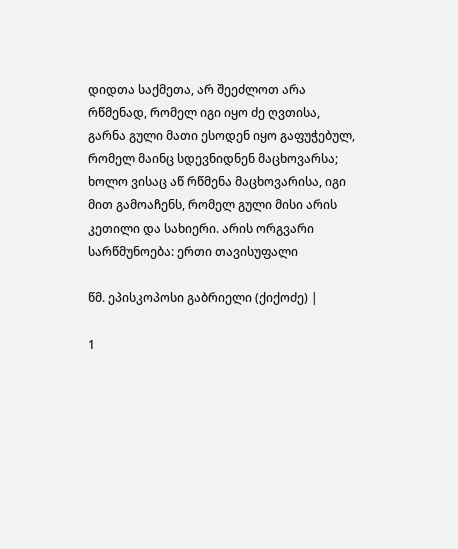დიდთა საქმეთა, არ შეეძლოთ არა რწმენად, რომელ იგი იყო ძე ღვთისა, გარნა გული მათი ესოდენ იყო გაფუჭებულ, რომელ მაინც სდევნიდნენ მაცხოვარსა; ხოლო ვისაც აწ რწმენა მაცხოვარისა, იგი მით გამოაჩენს, რომელ გული მისი არის კეთილი და სახიერი. არის ორგვარი სარწმუნოება: ერთი თავისუფალი

წმ. ეპისკოპოსი გაბრიელი (ქიქოძე) |

1